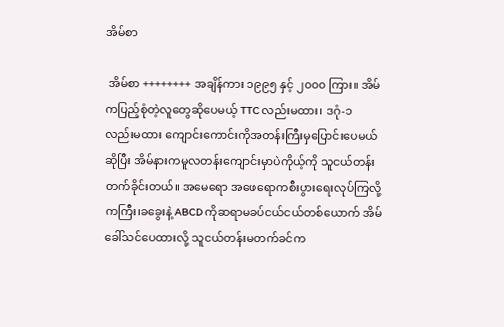အိမ်စာ

 အိမ်စာ ++++++++ အချိန်ကား ၁၉၉၅ နှင့် ၂၀၀၀ ကြား။ အိမ်ကပြည့်စုံတဲ့လူတွေဆိုပေမယ့် TTC လည်းမထား၊ ဒဂုံ-၁ လည်းမထား ကျောင်းကောင်းကိုအတန်းကြီးမှပြောင်းပေမယ်ဆိုပြီး အိမ်နားကမူလတန်းကျောင်းမှာပဲကိုယ့်ကို သူငယ်တန်းတက်ခိုင်းတယ်။ အမေရော အဖေရောကစီးပွားရေးလုပ်ကြလို့ ကကြီး၊ခခွေးနဲ့ ABCD ကိုဆရာမခပ်ငယ်ငယ်တစ်ယောက် အိမ်ခေါ်သင်ပေထားလို့ သူငယ်တန်းမတက်ခင်က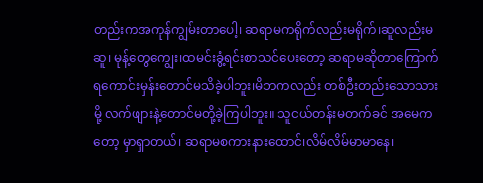တည်းကအကုန်ကျွမ်းတာပေါ့၊ ဆရာမကရိုက်လည်းမရိုက်၊ဆူလည်းမဆူ၊ မုန့်တွေကျွေး၊ထမင်းခွံ့ရင်းစာသင်ပေးတော့ ဆရာမဆိုတာကြောက်ရကောင်းမှန်းတောင်မသိခဲ့ပါဘူး၊မိဘကလည်း တစ်ဦးတည်းသောသားမို့ လက်ဖျားနဲ့တောင်မတို့ခဲ့ကြပါဘူး။ သူငယ်တန်းမတက်ခင် အမေကတော့ မှာရှာတယ်၊ ဆရာမစကားနားထောင်၊လိမ်လိမ်မာမာနေ၊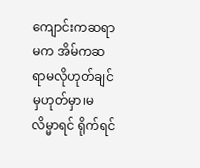ကျောင်းကဆရာမက အိမ်ကဆရာမလိုဟုတ်ချင်မှဟုတ်မှာ၊မလိမ္မာရင် ရိုက်ရင်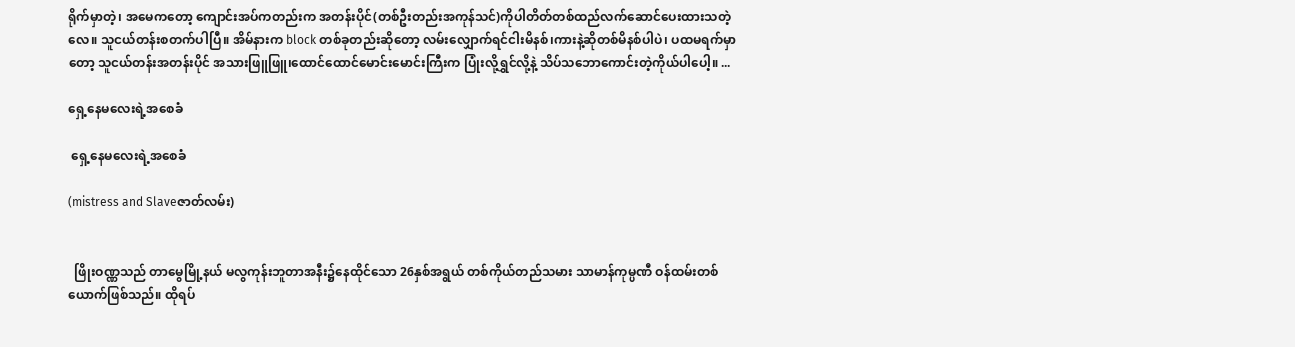ရိုက်မှာတဲ့၊ အမေကတော့ ကျောင်းအပ်ကတည်းက အတန်းပိုင်(တစ်ဦးတည်းအကုန်သင်)ကိုပါတိတ်တစ်ထည်လက်ဆောင်ပေးထားသတဲ့လေ။ သူငယ်တန်းစတက်ပါပြီ။ အိမ်နားက block တစ်ခုတည်းဆိုတော့ လမ်းလျှောက်ရင်ငါးမိနစ်၊ကားနဲ့ဆိုတစ်မိနစ်ပါပဲ၊ ပထမရက်မှာတော့ သူငယ်တန်းအတန်းပိုင် အသားဖြူဖြူ၊ထောင်ထောင်မောင်းမောင်းကြီးက ပြုံးလို့ရွှင်လို့နဲ့ သိပ်သဘောကောင်းတဲ့ကိုယ်ပါပေါ့။ ...

ရှေ့နေမလေးရဲ့အစေခံ

 ရှေ့နေမလေးရဲ့အစေခံ

(mistress and Slaveဇာတ်လမ်း)


  ဖြိုးဝဏ္ဏသည် တာမွေမြို့နယ် မလွကုန်းဘူတာအနီး၌နေထိုင်သော 26နှစ်အရွယ် တစ်ကိုယ်တည်သမား သာမာန်ကုမ္ပဏီ ဝန်ထမ်းတစ်ယောက်ဖြစ်သည်။ ထိုရပ်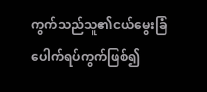ကွက်သည်သူ၏ငယ်မွေးခြံပေါက်ရပ်ကွက်ဖြစ်၍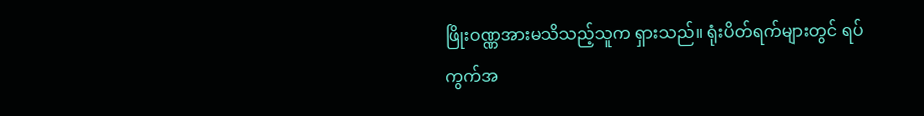ဖြိုးဝဏ္ဏအားမသိသည့်သူက ရှားသည်။ ရုံးပိတ်ရက်များတွင် ရပ်ကွက်အ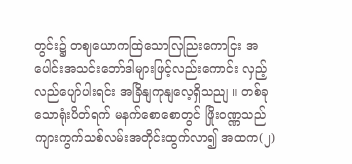တွင်း၌ တဈယောကထြဲသောလြညြးကောငြး အပေါင်းအသင်းဘော်ဒါများဖြင့်လည်းကောင်း လှည့်လည်ပျော်ပါးရင်း အခြိနျကုနျလေ့ရှိသညျ ။ တစ်ခုသောရုံးပိတ်ရက် မနက်စောစောတွင် ဖြိုးဝဏ္ဏသည် ကျားကွက်သစ်လမ်းအတိုင်းထွက်လာ၍ အထက(၂)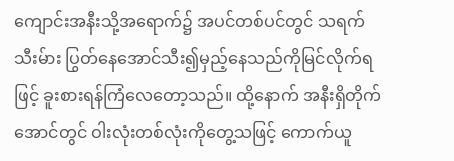ကျောင်းအနီးသို့အရောက်၌ အပင်တစ်ပင်တွင် သရက်သီးမ်ား ပြွတ်နေအောင်သီး၍မှည့်နေသည်ကိုမြင်လိုက်ရဖြင့် ခူးစားရန်ကြံလေတော့သည်။ ထို့နောက် အနီးရှိတိုက်အောင်တွင် ဝါးလုံးတစ်လုံးကိုတွေ့သဖြင့် ကောက်ယူ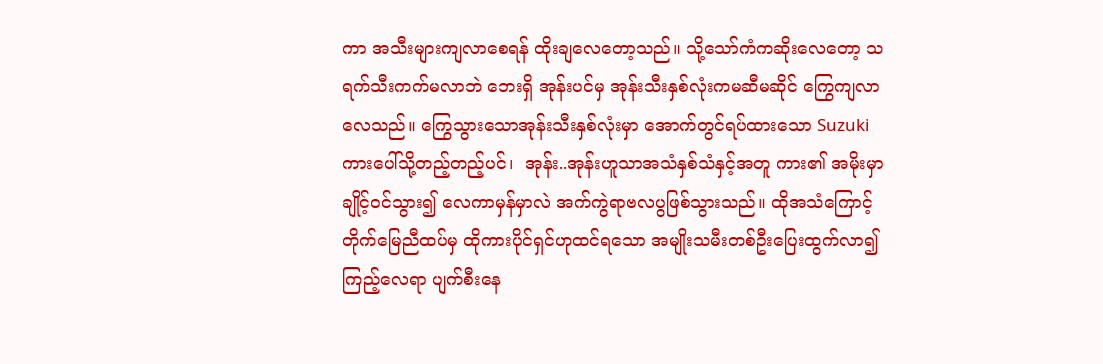ကာ အသီးများကျလာစေရန် ထိုးချလေတော့သည်။ သို့သော်ကံကဆိုးလေတော့ သရက်သီးကက်မလာဘဲ ဘေးရှိ အုန်းပင်မှ အုန်းသီးနှစ်လုံးကမဆီမဆိုင် ကြွေကျလာလေသည်။ ကြွေသွားသောအုန်းသီးနှစ်လုံးမှာ အောက်တွင်ရပ်ထားသော Suzuki ကားပေါ်သို့တည့်တည့်ပင်၊  အုန်း..အုန်းဟူသာအသံနှစ်သံနှင့်အတူ ကား၏ အမိုးမှာချိုင့်ဝင်သွား၍ လေကာမှန်မှာလဲ အက်ကွဲရာဗလပွဖြစ်သွားသည်။ ထိုအသံကြောင့် တိုက်မြေညီထပ်မှ ထိုကားပိုင်ရှင်ဟုထင်ရသော အမျိုးသမီးတစ်ဦးပြေးထွက်လာ၍ ကြည့်လေရာ ပျက်စီးနေ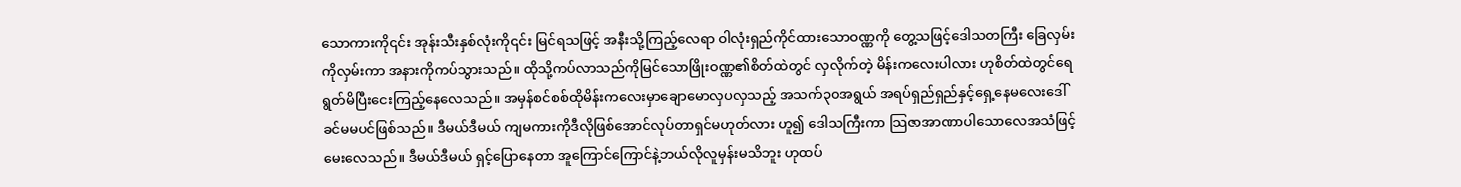သောကားကို၎င်း အုန်းသီးနှစ်လုံးကို၎င်း မြင်ရသဖြင့် အနီးသို့ကြည့်လေရာ ဝါလုံးရှည်ကိုင်ထားသောဝဏ္ဏကို တွေ့သဖြင့်ဒေါသတကြီး ခြေလှမ်းကိုလှမ်းကာ အနားကိုကပ်သွားသည်။ ထိုသို့ကပ်လာသည်ကိုမြင်သောဖြိုးဝဏ္ဏ၏စိတ်ထဲတွင် လှလိုက်တဲ့ မိန်းကလေးပါလား ဟုစိတ်ထဲတွင်ရေရွတ်မိပြီးငေးကြည့်နေလေသည်။ အမှန်စင်စစ်ထိုမိန်းကလေးမှာချောမောလှပလှသည့် အသက်၃၀အရွယ် အရပ်ရှည်ရှည်နှင့်ရှေ့နေမလေးဒေါ်ခင်မမပင်ဖြစ်သည်။ ဒီမယ်ဒီမယ် ကျမကားကိုဒီလိုဖြစ်အောင်လုပ်တာရှင်မဟုတ်လား ဟူ၍ ဒေါသကြီးကာ သြဇာအာဏာပါသောလေအသံဖြင့်မေးလေသည်။ ဒီမယ်ဒီမယ် ရှင့်ပြောနေတာ အူကြောင်ကြောင်နဲ့ဘယ်လိုလူမှန်းမသိဘူး ဟုထပ်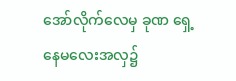အော်လိုက်လေမှ ခုဏ ရှေ့နေမလေးအလှ၌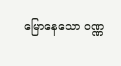မြောနေသော ဝဏ္ဏ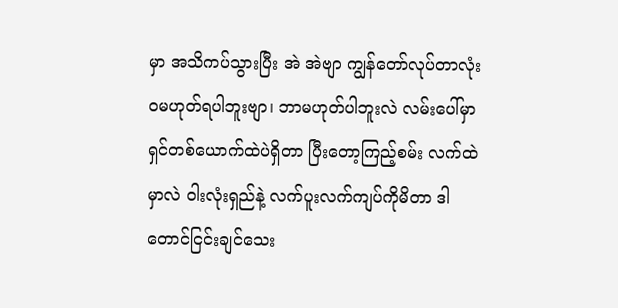မှာ အသိကပ်သွားပြီး အဲ အဲဗျာ ကျွန်တော်လုပ်တာလုံးဝမဟုတ်ရပါဘူးဗျာ၊ ဘာမဟုတ်ပါဘူးလဲ လမ်းပေါ်မှာ ရှင်တစ်ယောက်ထဲပဲရှိတာ ပြီးတော့ကြည့်စမ်း လက်ထဲမှာလဲ ဝါးလုံးရှည်နဲ့ လက်ပူးလက်ကျပ်ကိုမိတာ ဒါတောင်ငြင်းချင်သေး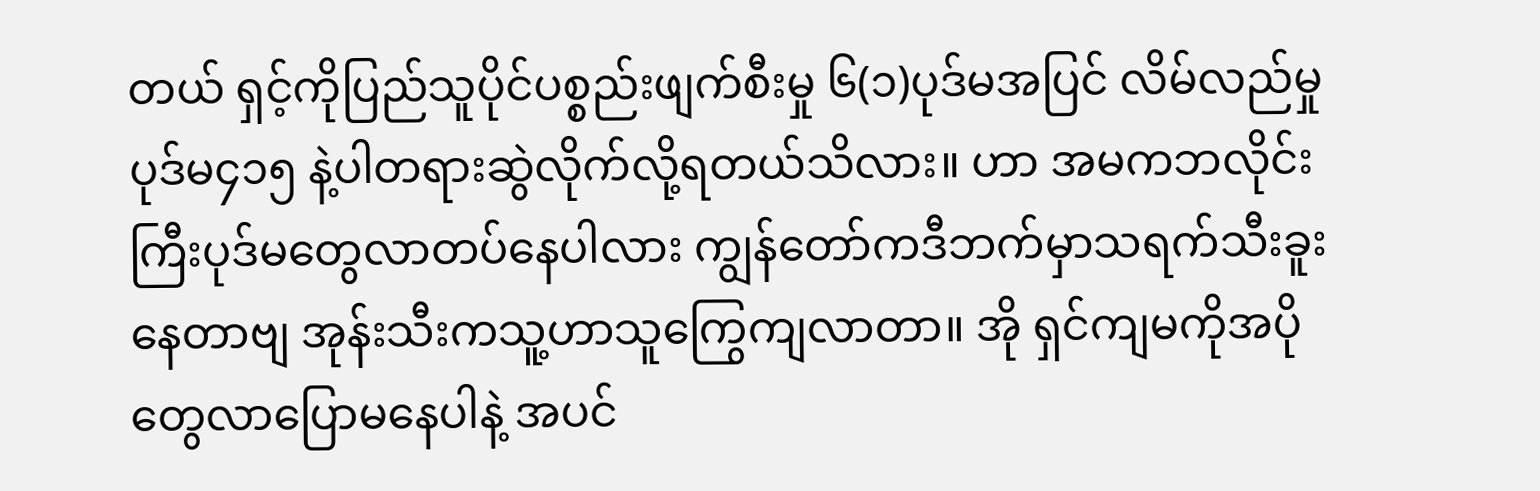တယ် ရှင့်ကိုပြည်သူပိုင်ပစ္စည်းဖျက်စီးမှု ၆(၁)ပုဒ်မအပြင် လိမ်လည်မှု ပုဒ်မ၄၁၅ နဲ့ပါတရားဆွဲလိုက်လို့ရတယ်သိလား။ ဟာ အမကဘလိုင်းကြီးပုဒ်မတွေလာတပ်နေပါလား ကျွန်တော်ကဒီဘက်မှာသရက်သီးခူးနေတာဗျ အုန်းသီးကသူ့ဟာသူကြွေကျလာတာ။ အို ရှင်ကျမကိုအပိုတွေလာပြောမနေပါနဲ့ အပင်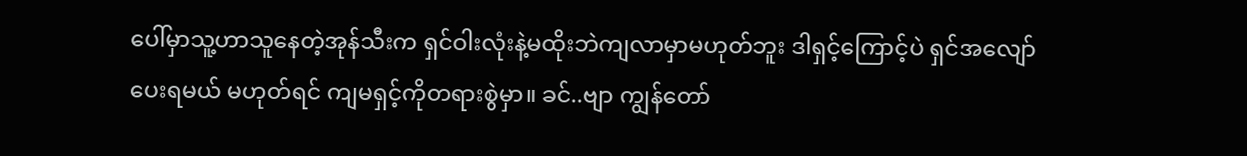ပေါ်မှာသူ့ဟာသူနေတဲ့အုန်သီးက ရှင်ဝါးလုံးနဲ့မထိုးဘဲကျလာမှာမဟုတ်ဘူး ဒါရှင့်ကြောင့်ပဲ ရှင်အလျော်ပေးရမယ် မဟုတ်ရင် ကျမရှင့်ကိုတရားစွဲမှာ။ ခင်..ဗျာ ကျွန်တော်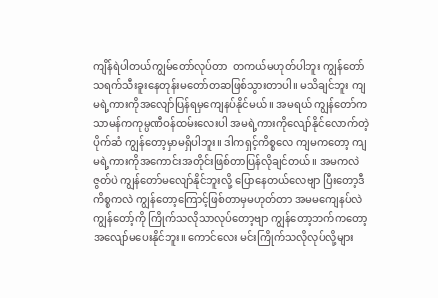ကျိန်ရဲပါတယ်ကျွမ်တော်လုပ်တာ  တကယ်မဟုတ်ပါဘူး ကျွန်တော်သရက်သီးခူးနေတုန်းမတော်တဆဖြစ်သွားတာပါ။ မသိချင်ဘူး ကျမရဲ့ကားကိုအလျော်ပြန်ရမှကျေနပ်နိုင်မယ်။ အမရယ် ကျွန်တော်က သာမန်ကကုမ္ပဏီဝန်ထမ်းလေးပါ အမရဲ့ကားကိုလျော်နိုင်လောက်တဲ့ပိုက်ဆံ ကျွန်တော့မှာမရှိပါဘူး။ ဒါကရှင့်ကိစ္စလေ ကျမကတော့ ကျမရဲ့ကားကိုအကောင်းအတိုင်းဖြစ်တာပြန်လိုချင်တယ်။ အမကလဲဇွတ်ပဲ ကျွန်တော်မလျော်နိုင်ဘူးလို့ ပြောနေတယ်လေဗျာ ပြီးတော့ဒီကိစ္စကလဲ ကျွန်တော့ကြောင့်ဖြစ်တာမှမဟုတ်တာ အမမကျေနပ်လဲ ကျွန်တော့်ကို ကြိုက်သလိုသာလုပ်တော့ဗျာ ကျွန်တော့ဘက်ကတော့ အလျော်မပေးနိုင်ဘူး။ ကောင်လေး မင်းကြိုက်သလိုလုပ်လို့များ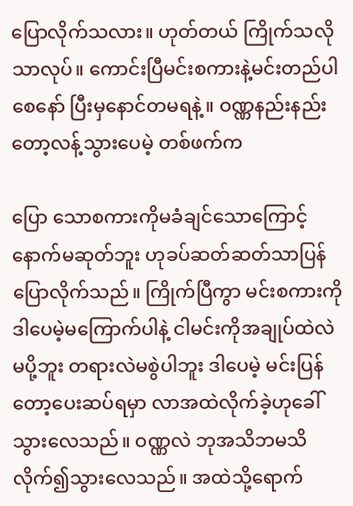ပြောလိုက်သလား။ ဟုတ်တယ် ကြိုက်သလိုသာလုပ်။ ကောင်းပြီမင်းစကားနဲ့မင်းတည်ပါစေနော် ပြီးမှနောင်တမရနဲ့။ ဝဏ္ဏနည်းနည်းတော့လန့်သွားပေမဲ့ တစ်ဖက်က

ပြော သောစကားကိုမခံချင်သောကြောင့် နောက်မဆုတ်ဘူး ဟုခပ်ဆတ်ဆတ်သာပြန်ပြောလိုက်သည်။ ကြိုက်ပြီကွာ မင်းစကားကို ဒါပေမဲ့မကြောက်ပါနဲ့ ငါမင်းကိုအချုပ်ထဲလဲမပို့ဘူး တရားလဲမစွဲပါဘူး ဒါပေမဲ့ မင်းပြန်တော့ပေးဆပ်ရမှာ လာအထဲလိုက်ခဲ့ဟုခေါ်သွားလေသည်။ ဝဏ္ဏလဲ ဘုအသိဘမသိလိုက်၍သွားလေသည်။ အထဲသို့ရောက်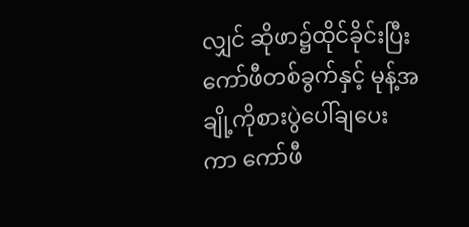လျှင် ဆိုဖာ၌ထိုင်ခိုင်းပြီးကော်ဖီတစ်ခွက်နှင့် မုန့်အချို့ကိုစားပွဲပေါ်ချပေးကာ ကော်ဖီ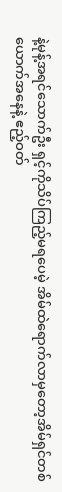နဲ့မုန့်အရင်သောက်ဦး ရှင့်ကိုသိပ်ကြည့်မရပေမဲ့ အိမ်ထဲရောက်လာမှတော့အိမ်ရှင်တစ်ယောက်အနေနဲ့ ဧည့်ဝတ်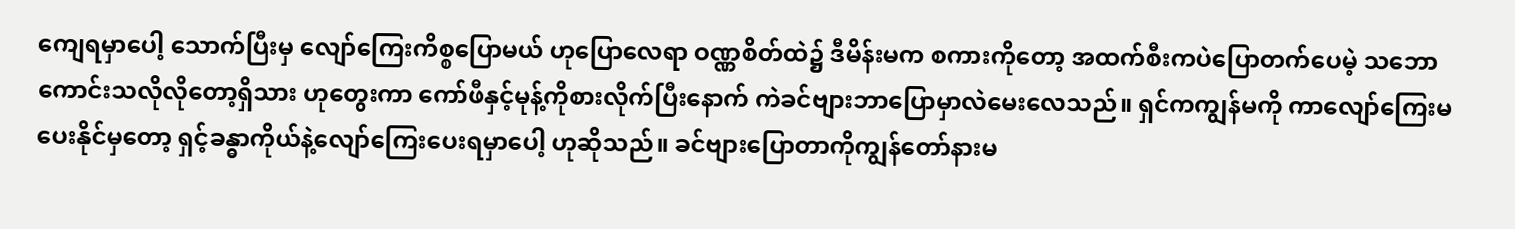ကျေရမှာပေါ့ သောက်ပြီးမှ လျော်ကြေးကိစ္စပြောမယ် ဟုပြောလေရာ ဝဏ္ဏစိတ်ထဲ၌ ဒီမိန်းမက စကားကိုတော့ အထက်စီးကပဲပြောတက်ပေမဲ့ သဘောကောင်းသလိုလိုတော့ရှိသား ဟုတွေးကာ ကော်ဖီနှင့်မုန့်ကိုစားလိုက်ပြီးနောက် ကဲခင်ဗျားဘာပြောမှာလဲမေးလေသည်။ ရှင်ကကျွန်မကို ကာလျော်ကြေးမပေးနိုင်မှတော့ ရှင့်ခန္ဓာကိုယ်နဲ့လျော်ကြေးပေးရမှာပေါ့ ဟုဆိုသည်။ ခင်ဗျားပြောတာကိုကျွန်တော်နားမ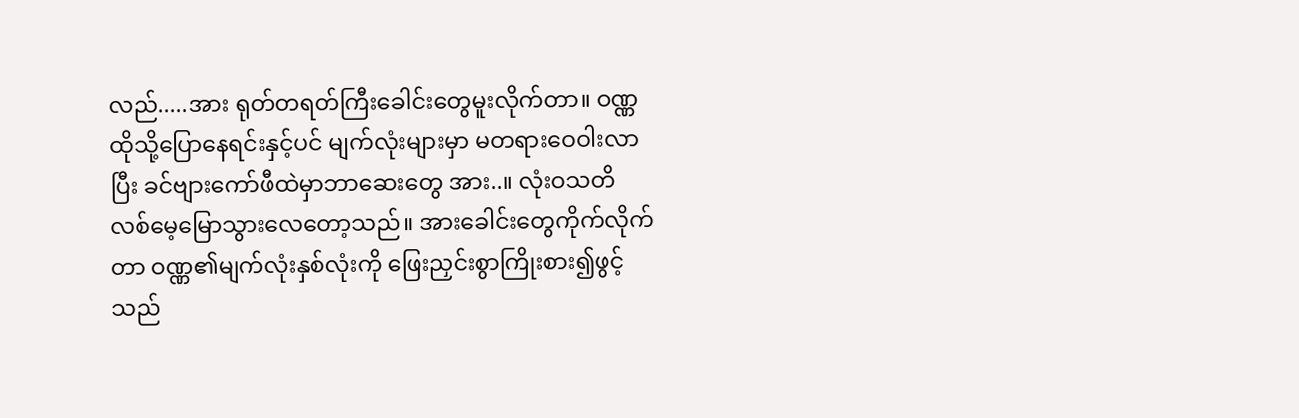လည်.....အား ရုတ်တရတ်ကြီးခေါင်းတွေမူးလိုက်တာ။ ဝဏ္ဏထိုသို့ပြောနေရင်းနှင့်ပင် မျက်လုံးများမှာ မတရားဝေဝါးလာပြီး ခင်ဗျားကော်ဖီထဲမှာဘာဆေးတွေ အား..။ လုံးဝသတိလစ်မေ့မြောသွားလေတော့သည်။ အားခေါင်းတွေကိုက်လိုက်တာ ဝဏ္ဏ၏မျက်လုံးနှစ်လုံးကို ဖြေးညှင်းစွာကြိုးစား၍ဖွင့်သည်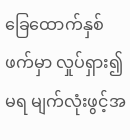ခြေထောက်နှစ်ဖက်မှာ လှုပ်ရှား၍မရ မျက်လုံးဖွင့်အ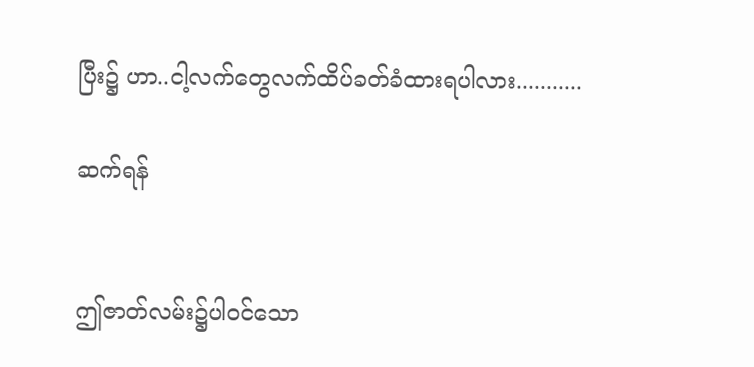ပြီး၌ ဟာ..ငါ့လက်တွေလက်ထိပ်ခတ်ခံထားရပါလား...........

ဆက်ရန်


ဤဇာတ်လမ်း၌ပါဝင်သော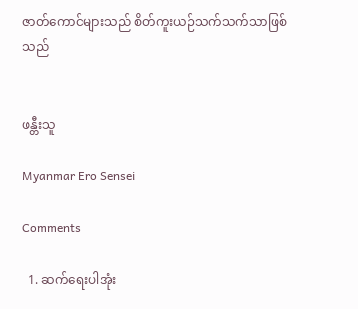ဇာတ်ကောင်များသည် စိတ်ကူးယဉ်သက်သက်သာဖြစ်သည်


ဖန္တီးသူ

Myanmar Ero Sensei

Comments

  1. ဆက်ရေးပါအုံး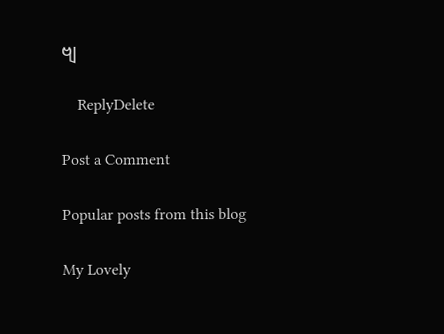ဗျ

    ReplyDelete

Post a Comment

Popular posts from this blog

My Lovely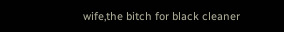wife,the bitch for black cleaner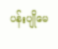ပန်းပျိုမေ